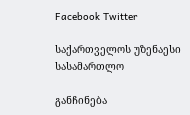Facebook Twitter

საქართველოს უზენაესი სასამართლო

განჩინება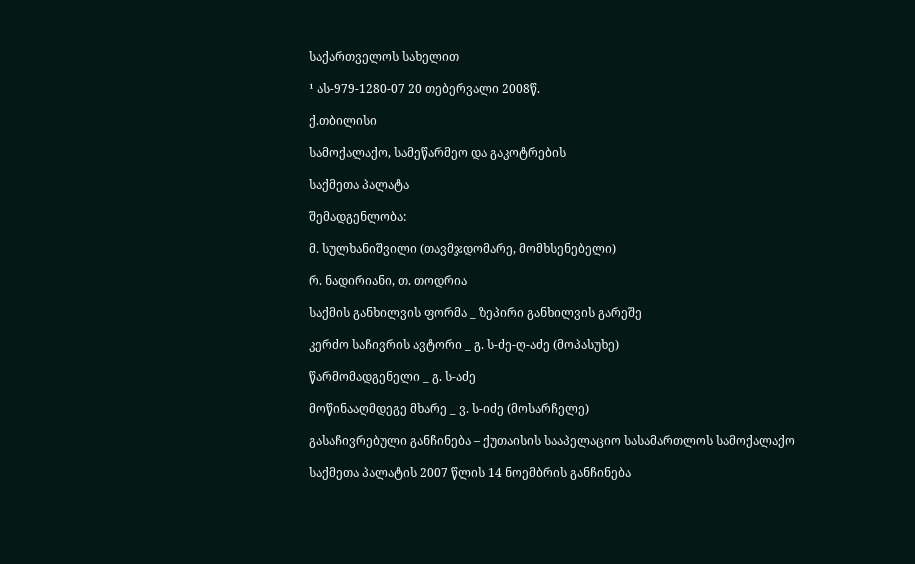საქართველოს სახელით

¹ ას-979-1280-07 20 თებერვალი 2008წ.

ქ.თბილისი

სამოქალაქო, სამეწარმეო და გაკოტრების

საქმეთა პალატა

შემადგენლობა:

მ. სულხანიშვილი (თავმჯდომარე, მომხსენებელი)

რ. ნადირიანი, თ. თოდრია

საქმის განხილვის ფორმა _ ზეპირი განხილვის გარეშე

კერძო საჩივრის ავტორი _ გ. ს-ძე-ღ-აძე (მოპასუხე)

წარმომადგენელი _ გ. ს-აძე

მოწინააღმდეგე მხარე _ ვ. ს-იძე (მოსარჩელე)

გასაჩივრებული განჩინება – ქუთაისის სააპელაციო სასამართლოს სამოქალაქო

საქმეთა პალატის 2007 წლის 14 ნოემბრის განჩინება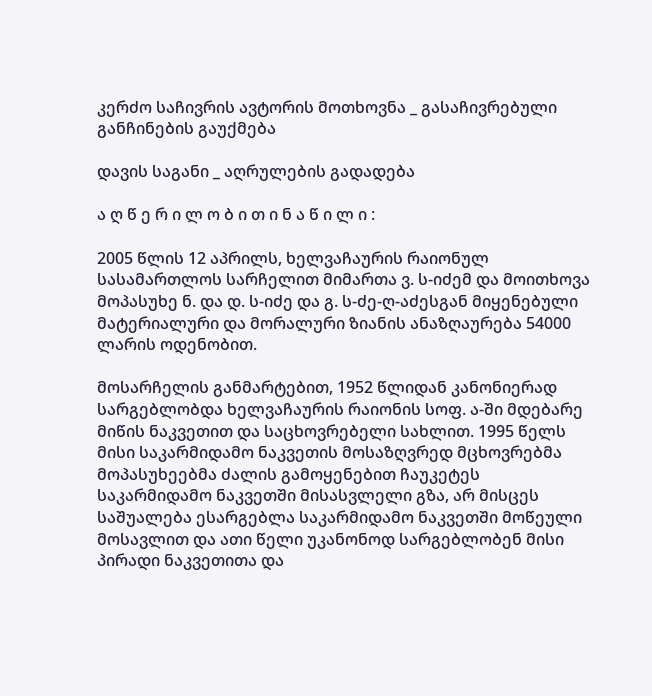კერძო საჩივრის ავტორის მოთხოვნა _ გასაჩივრებული განჩინების გაუქმება

დავის საგანი _ აღრულების გადადება

ა ღ წ ე რ ი ლ ო ბ ი თ ი ნ ა წ ი ლ ი :

2005 წლის 12 აპრილს, ხელვაჩაურის რაიონულ სასამართლოს სარჩელით მიმართა ვ. ს-იძემ და მოითხოვა მოპასუხე ნ. და დ. ს-იძე და გ. ს-ძე-ღ-აძესგან მიყენებული მატერიალური და მორალური ზიანის ანაზღაურება 54000 ლარის ოდენობით.

მოსარჩელის განმარტებით, 1952 წლიდან კანონიერად სარგებლობდა ხელვაჩაურის რაიონის სოფ. ა-ში მდებარე მიწის ნაკვეთით და საცხოვრებელი სახლით. 1995 წელს მისი საკარმიდამო ნაკვეთის მოსაზღვრედ მცხოვრებმა მოპასუხეებმა ძალის გამოყენებით ჩაუკეტეს საკარმიდამო ნაკვეთში მისასვლელი გზა, არ მისცეს საშუალება ესარგებლა საკარმიდამო ნაკვეთში მოწეული მოსავლით და ათი წელი უკანონოდ სარგებლობენ მისი პირადი ნაკვეთითა და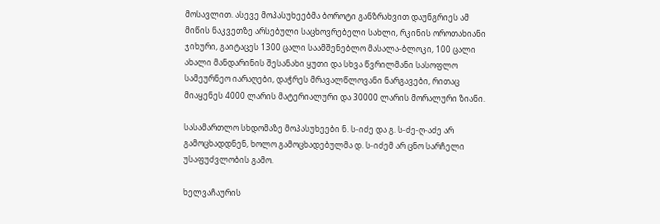მოსავლით. ასევე მოპასუხეებმა ბოროტი განზრახვით დაუნგრიეს ამ მიწის ნაკვეთზე არსებული საცხოვრებელი სახლი, რკინის ოროთახიანი ჯიხური, გაიტაცეს 1300 ცალი საამშენებლო მასალა-ბლოკი, 100 ცალი ახალი მანდარინის შესანახი ყუთი და სხვა წვრილმანი სასოფლო სამეურნეო იარაღები, დაჭრეს მრავალწლოვანი ნარგავები, რითაც მიაყენეს 4000 ლარის მატერიალური და 30000 ლარის მორალური ზიანი.

სასამართლო სხდომაზე მოპასუხეები ნ. ს-იძე და გ. ს-ძე-ღ-აძე არ გამოცხადდნენ, ხოლო გამოცხადებულმა დ. ს-იძემ არ ცნო სარჩელი უსაფუძვლობის გამო.

ხელვაჩაურის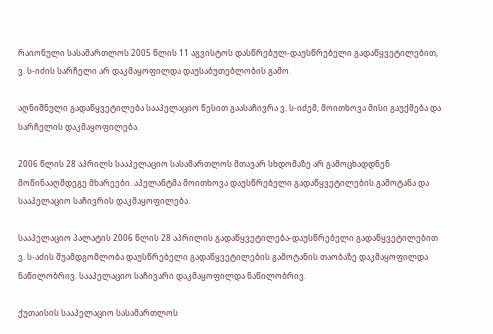რაიონული სასამართლოს 2005 წლის 11 აგვისტოს დასწრებულ-დაუსწრებელი გადაწყვეტილებით, ვ. ს-იძის სარჩელი არ დაკმაყოფილდა დაუსაბუთებლობის გამო.

აღნიშნული გადაწყვეტილება სააპელაციო წესით გაასაჩივრა ვ. ს-იძემ, მოითხოვა მისი გაუქმება და სარჩელის დაკმაყოფილება.

2006 წლის 28 აპრილს სააპელაციო სასამართლოს მთავარ სხდომაზე არ გამოცხადდნენ მოწინააღმდეგე მხარეები. აპელანტმა მოითხოვა დაუსწრებელი გადაწყვეტილების გამოტანა და სააპელაციო საჩივრის დაკმაყოფილება.

სააპელაციო პალატის 2006 წლის 28 აპრილის გადაწყვეტილება-დაუსწრებელი გადაწყვეტილებით ვ. ს-აძის შუამდგომლობა დაუსწრებელი გადაწყვეტილების გამოტანის თაობაზე დაკმაყოფილდა ნაწილობრივ. სააპელაციო საჩივარი დაკმაყოფილდა ნაწილობრივ.

ქუთაისის სააპელაციო სასამართლოს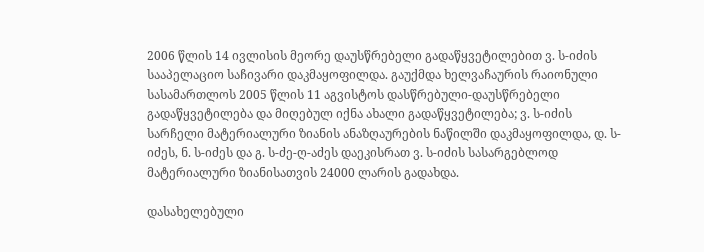2006 წლის 14 ივლისის მეორე დაუსწრებელი გადაწყვეტილებით ვ. ს-იძის სააპელაციო საჩივარი დაკმაყოფილდა. გაუქმდა ხელვაჩაურის რაიონული სასამართლოს 2005 წლის 11 აგვისტოს დასწრებული-დაუსწრებელი გადაწყვეტილება და მიღებულ იქნა ახალი გადაწყვეტილება; ვ. ს-იძის სარჩელი მატერიალური ზიანის ანაზღაურების ნაწილში დაკმაყოფილდა, დ. ს-იძეს, ნ. ს-იძეს და გ. ს-ძე-ღ-აძეს დაეკისრათ ვ. ს-იძის სასარგებლოდ მატერიალური ზიანისათვის 24000 ლარის გადახდა.

დასახელებული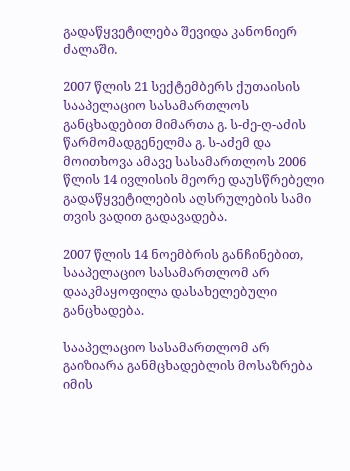გადაწყვეტილება შევიდა კანონიერ ძალაში.

2007 წლის 21 სექტემბერს ქუთაისის სააპელაციო სასამართლოს განცხადებით მიმართა გ. ს-ძე-ღ-აძის წარმომადგენელმა გ. ს-აძემ და მოითხოვა ამავე სასამართლოს 2006 წლის 14 ივლისის მეორე დაუსწრებელი გადაწყვეტილების აღსრულების სამი თვის ვადით გადავადება.

2007 წლის 14 ნოემბრის განჩინებით, სააპელაციო სასამართლომ არ დააკმაყოფილა დასახელებული განცხადება.

სააპელაციო სასამართლომ არ გაიზიარა განმცხადებლის მოსაზრება იმის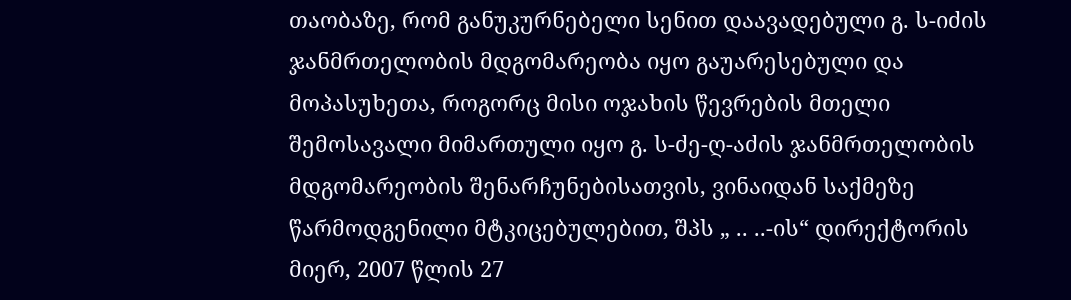თაობაზე, რომ განუკურნებელი სენით დაავადებული გ. ს-იძის ჯანმრთელობის მდგომარეობა იყო გაუარესებული და მოპასუხეთა, როგორც მისი ოჯახის წევრების მთელი შემოსავალი მიმართული იყო გ. ს-ძე-ღ-აძის ჯანმრთელობის მდგომარეობის შენარჩუნებისათვის, ვინაიდან საქმეზე წარმოდგენილი მტკიცებულებით, შპს „ .. ..-ის“ დირექტორის მიერ, 2007 წლის 27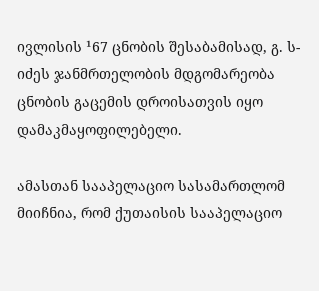ივლისის ¹67 ცნობის შესაბამისად, გ. ს-იძეს ჯანმრთელობის მდგომარეობა ცნობის გაცემის დროისათვის იყო დამაკმაყოფილებელი.

ამასთან სააპელაციო სასამართლომ მიიჩნია, რომ ქუთაისის სააპელაციო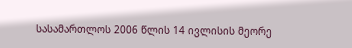სასამართლოს 2006 წლის 14 ივლისის მეორე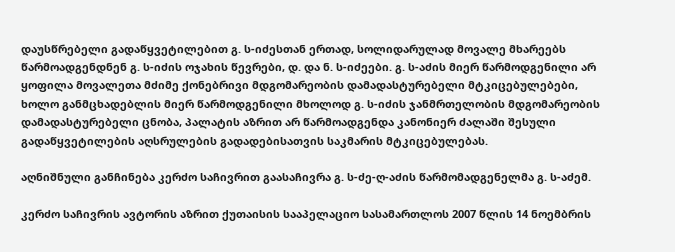დაუსწრებელი გადაწყვეტილებით გ. ს-იძესთან ერთად, სოლიდარულად მოვალე მხარეებს წარმოადგენდნენ გ. ს-იძის ოჯახის წევრები, დ. და ნ. ს-იძეები. გ. ს-აძის მიერ წარმოდგენილი არ ყოფილა მოვალეთა მძიმე ქონებრივი მდგომარეობის დამადასტურებელი მტკიცებულებები, ხოლო განმცხადებლის მიერ წარმოდგენილი მხოლოდ გ. ს-იძის ჯანმრთელობის მდგომარეობის დამადასტურებელი ცნობა, პალატის აზრით არ წარმოადგენდა კანონიერ ძალაში შესული გადაწყვეტილების აღსრულების გადადებისათვის საკმარის მტკიცებულებას.

აღნიშნული განჩინება კერძო საჩივრით გაასაჩივრა გ. ს-ძე-ღ-აძის წარმომადგენელმა გ. ს-აძემ.

კერძო საჩივრის ავტორის აზრით ქუთაისის სააპელაციო სასამართლოს 2007 წლის 14 ნოემბრის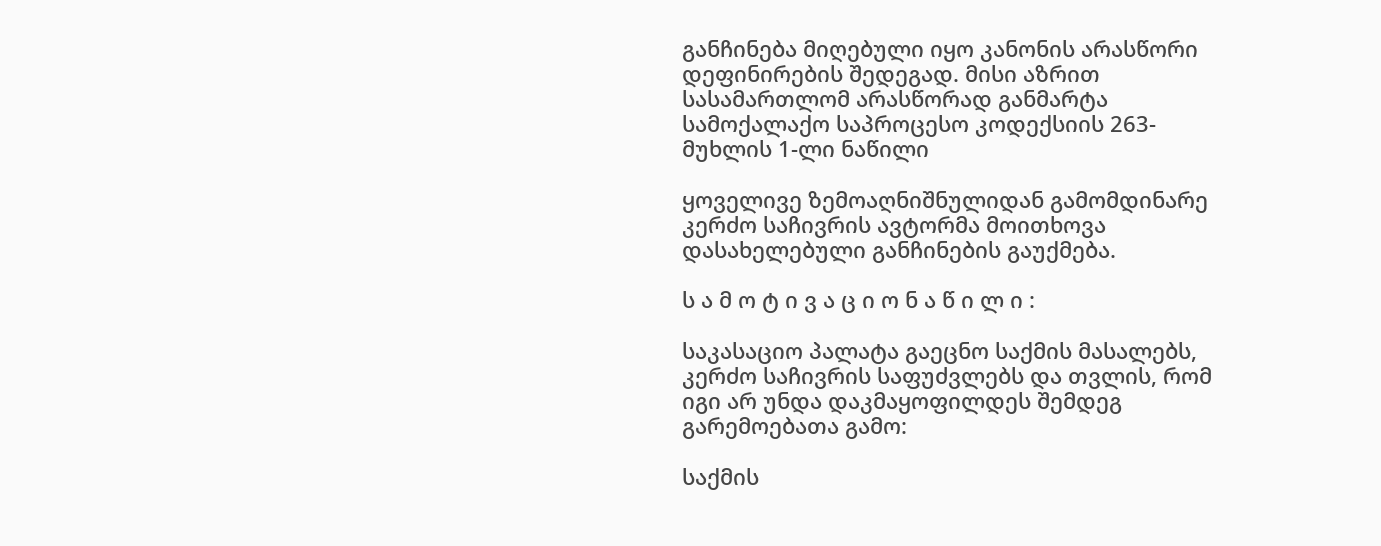განჩინება მიღებული იყო კანონის არასწორი დეფინირების შედეგად. მისი აზრით სასამართლომ არასწორად განმარტა სამოქალაქო საპროცესო კოდექსიის 263-მუხლის 1-ლი ნაწილი

ყოველივე ზემოაღნიშნულიდან გამომდინარე კერძო საჩივრის ავტორმა მოითხოვა დასახელებული განჩინების გაუქმება.

ს ა მ ო ტ ი ვ ა ც ი ო ნ ა წ ი ლ ი :

საკასაციო პალატა გაეცნო საქმის მასალებს, კერძო საჩივრის საფუძვლებს და თვლის, რომ იგი არ უნდა დაკმაყოფილდეს შემდეგ გარემოებათა გამო:

საქმის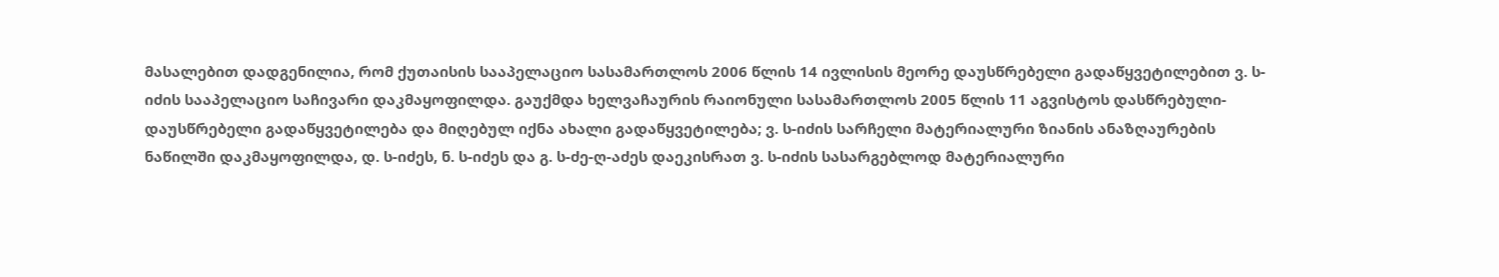მასალებით დადგენილია, რომ ქუთაისის სააპელაციო სასამართლოს 2006 წლის 14 ივლისის მეორე დაუსწრებელი გადაწყვეტილებით ვ. ს-იძის სააპელაციო საჩივარი დაკმაყოფილდა. გაუქმდა ხელვაჩაურის რაიონული სასამართლოს 2005 წლის 11 აგვისტოს დასწრებული-დაუსწრებელი გადაწყვეტილება და მიღებულ იქნა ახალი გადაწყვეტილება; ვ. ს-იძის სარჩელი მატერიალური ზიანის ანაზღაურების ნაწილში დაკმაყოფილდა, დ. ს-იძეს, ნ. ს-იძეს და გ. ს-ძე-ღ-აძეს დაეკისრათ ვ. ს-იძის სასარგებლოდ მატერიალური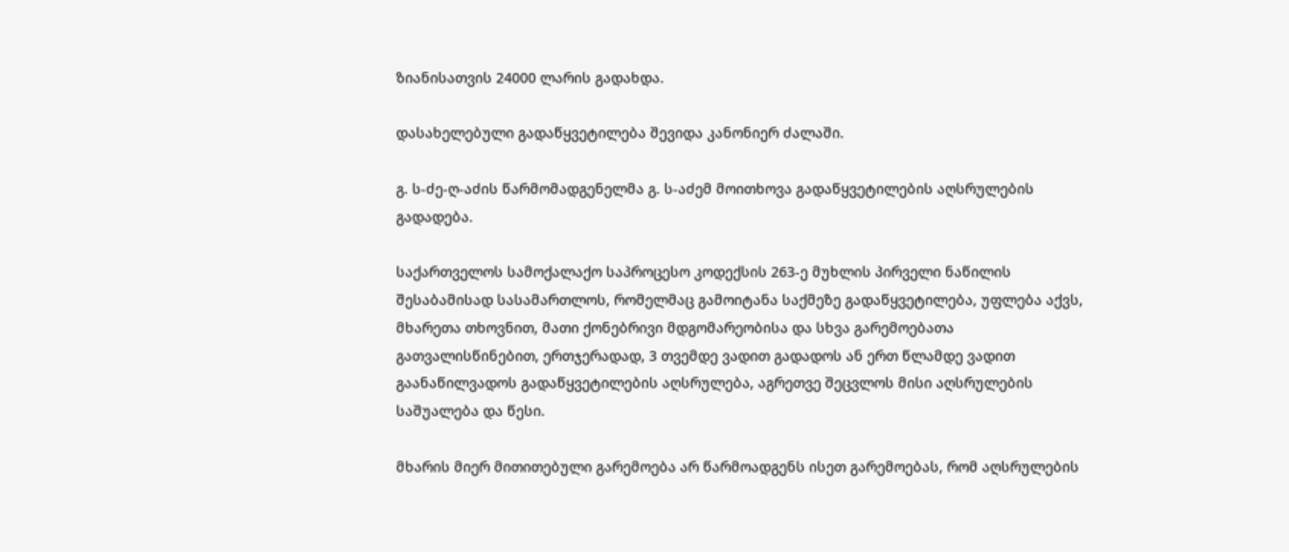ზიანისათვის 24000 ლარის გადახდა.

დასახელებული გადაწყვეტილება შევიდა კანონიერ ძალაში.

გ. ს-ძე-ღ-აძის წარმომადგენელმა გ. ს-აძემ მოითხოვა გადაწყვეტილების აღსრულების გადადება.

საქართველოს სამოქალაქო საპროცესო კოდექსის 263-ე მუხლის პირველი ნაწილის შესაბამისად სასამართლოს, რომელმაც გამოიტანა საქმეზე გადაწყვეტილება, უფლება აქვს, მხარეთა თხოვნით, მათი ქონებრივი მდგომარეობისა და სხვა გარემოებათა გათვალისწინებით, ერთჯერადად, 3 თვემდე ვადით გადადოს ან ერთ წლამდე ვადით გაანაწილვადოს გადაწყვეტილების აღსრულება, აგრეთვე შეცვლოს მისი აღსრულების საშუალება და წესი.

მხარის მიერ მითითებული გარემოება არ წარმოადგენს ისეთ გარემოებას, რომ აღსრულების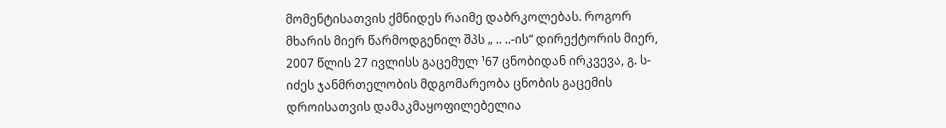მომენტისათვის ქმნიდეს რაიმე დაბრკოლებას. როგორ მხარის მიერ წარმოდგენილ შპს „ .. ..-ის“ დირექტორის მიერ, 2007 წლის 27 ივლისს გაცემულ ¹67 ცნობიდან ირკვევა, გ. ს-იძეს ჯანმრთელობის მდგომარეობა ცნობის გაცემის დროისათვის დამაკმაყოფილებელია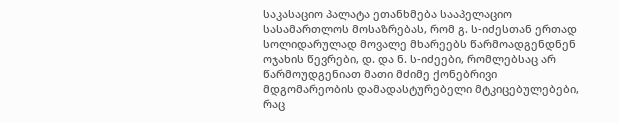საკასაციო პალატა ეთანხმება სააპელაციო სასამართლოს მოსაზრებას, რომ გ. ს-იძესთან ერთად სოლიდარულად მოვალე მხარეებს წარმოადგენდნენ ოჯახის წევრები, დ. და ნ. ს-იძეები, რომლებსაც არ წარმოუდგენიათ მათი მძიმე ქონებრივი მდგომარეობის დამადასტურებელი მტკიცებულებები, რაც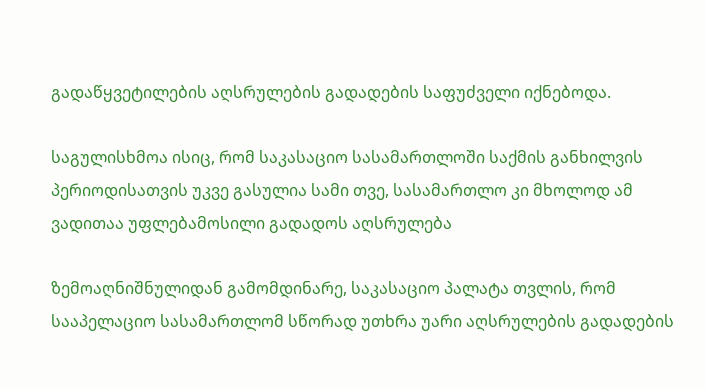გადაწყვეტილების აღსრულების გადადების საფუძველი იქნებოდა.

საგულისხმოა ისიც, რომ საკასაციო სასამართლოში საქმის განხილვის პერიოდისათვის უკვე გასულია სამი თვე, სასამართლო კი მხოლოდ ამ ვადითაა უფლებამოსილი გადადოს აღსრულება

ზემოაღნიშნულიდან გამომდინარე, საკასაციო პალატა თვლის, რომ სააპელაციო სასამართლომ სწორად უთხრა უარი აღსრულების გადადების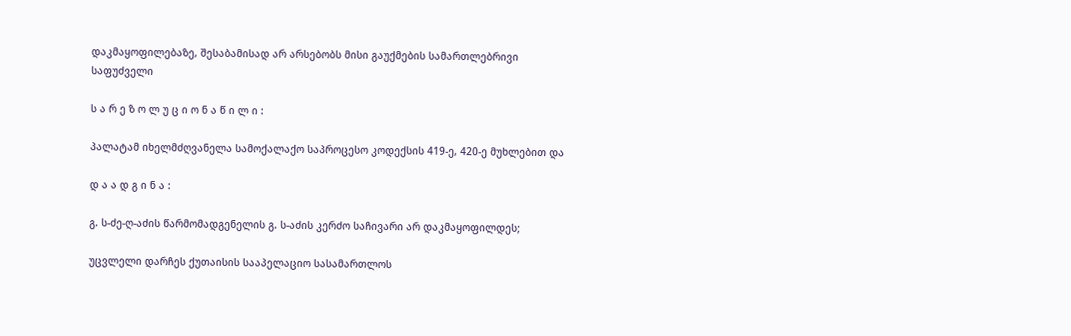დაკმაყოფილებაზე, შესაბამისად არ არსებობს მისი გაუქმების სამართლებრივი საფუძველი

ს ა რ ე ზ ო ლ უ ც ი ო ნ ა წ ი ლ ი :

პალატამ იხელმძღვანელა სამოქალაქო საპროცესო კოდექსის 419-ე, 420-ე მუხლებით და

დ ა ა დ გ ი ნ ა :

გ. ს-ძე-ღ-აძის წარმომადგენელის გ. ს-აძის კერძო საჩივარი არ დაკმაყოფილდეს;

უცვლელი დარჩეს ქუთაისის სააპელაციო სასამართლოს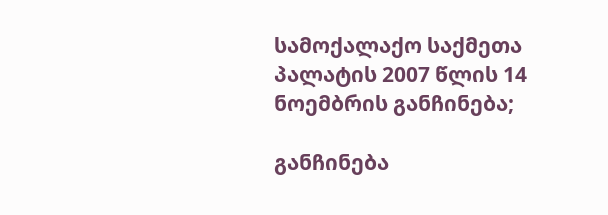სამოქალაქო საქმეთა პალატის 2007 წლის 14 ნოემბრის განჩინება;

განჩინება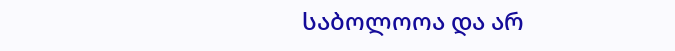საბოლოოა და არ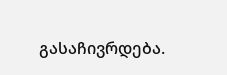გასაჩივრდება.